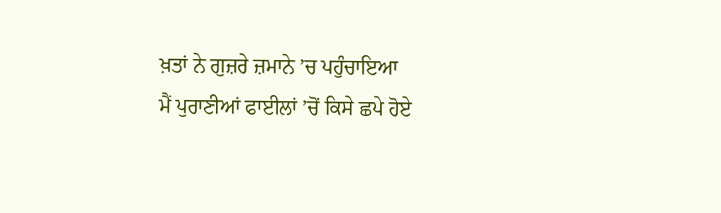ਖ਼ਤਾਂ ਨੇ ਗੁਜ਼ਰੇ ਜ਼ਮਾਨੇ ’ਚ ਪਹੁੰਚਾਇਆ
ਮੈਂ ਪੁਰਾਣੀਆਂ ਫਾਈਲਾਂ ’ਚੋਂ ਕਿਸੇ ਛਪੇ ਹੋਏ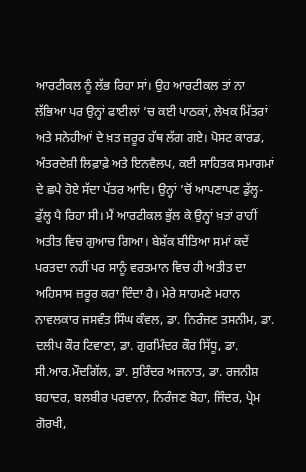ਆਰਟੀਕਲ ਨੂੰ ਲੱਭ ਰਿਹਾ ਸਾਂ। ਉਹ ਆਰਟੀਕਲ ਤਾਂ ਨਾ ਲੱਭਿਆ ਪਰ ਉਨ੍ਹਾਂ ਫਾਈਲਾਂ ’ਚ ਕਈ ਪਾਠਕਾਂ, ਲੇਖਕ ਮਿੱਤਰਾਂ ਅਤੇ ਸਨੇਹੀਆਂ ਦੇ ਖ਼ਤ ਜ਼ਰੂਰ ਹੱਥ ਲੱਗ ਗਏ। ਪੋਸਟ ਕਾਰਡ, ਅੰਤਰਦੇਸ਼ੀ ਲਿਫ਼ਾਫ਼ੇ ਅਤੇ ਇਨਵੈਲਪ, ਕਈ ਸਾਹਿਤਕ ਸਮਾਗਮਾਂ ਦੇ ਛਪੇ ਹੋਏ ਸੱਦਾ ਪੱਤਰ ਆਦਿ। ਉਨ੍ਹਾਂ ’ਚੋਂ ਆਪਣਾਪਣ ਡੁੱਲ੍ਹ-ਡੁੱਲ੍ਹ ਪੈ ਰਿਹਾ ਸੀ। ਮੈਂ ਆਰਟੀਕਲ ਭੁੱਲ ਕੇ ਉਨ੍ਹਾਂ ਖ਼ਤਾਂ ਰਾਹੀਂ ਅਤੀਤ ਵਿਚ ਗੁਆਚ ਗਿਆ। ਬੇਸ਼ੱਕ ਬੀਤਿਆ ਸਮਾਂ ਕਦੇਂ ਪਰਤਦਾ ਨਹੀਂ ਪਰ ਸਾਨੂੰ ਵਰਤਮਾਨ ਵਿਚ ਹੀ ਅਤੀਤ ਦਾ ਅਹਿਸਾਸ ਜ਼ਰੂਰ ਕਰਾ ਦਿੰਦਾ ਹੈ। ਮੇਰੇ ਸਾਹਮਣੇ ਮਹਾਨ ਨਾਵਲਕਾਰ ਜਸਵੰਤ ਸਿੰਘ ਕੰਵਲ, ਡਾ. ਨਿਰੰਜਣ ਤਸਨੀਮ, ਡਾ. ਦਲੀਪ ਕੌਰ ਟਿਵਾਣਾ, ਡਾ. ਗੁਰਮਿੰਦਰ ਕੌਰ ਸਿੱਧੂ, ਡਾ. ਸੀ.ਆਰ.ਮੌਦਗਿੱਲ, ਡਾ. ਸੁਰਿੰਦਰ ਅਜਨਾਤ, ਡਾ. ਰਜਨੀਸ਼ ਬਹਾਦਰ, ਬਲਬੀਰ ਪਰਵਾਨਾ, ਨਿਰੰਜਣ ਬੋਹਾ, ਜਿੰਦਰ, ਪ੍ਰੇਮ ਗੋਰਖੀ,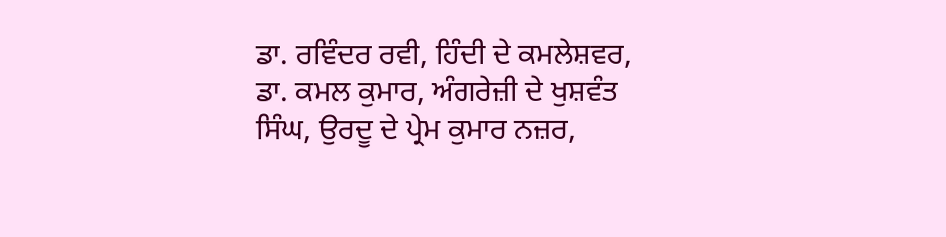ਡਾ. ਰਵਿੰਦਰ ਰਵੀ, ਹਿੰਦੀ ਦੇ ਕਮਲੇਸ਼ਵਰ, ਡਾ. ਕਮਲ ਕੁਮਾਰ, ਅੰਗਰੇਜ਼ੀ ਦੇ ਖੁਸ਼ਵੰਤ ਸਿੰਘ, ਉਰਦੂ ਦੇ ਪ੍ਰੇਮ ਕੁਮਾਰ ਨਜ਼ਰ,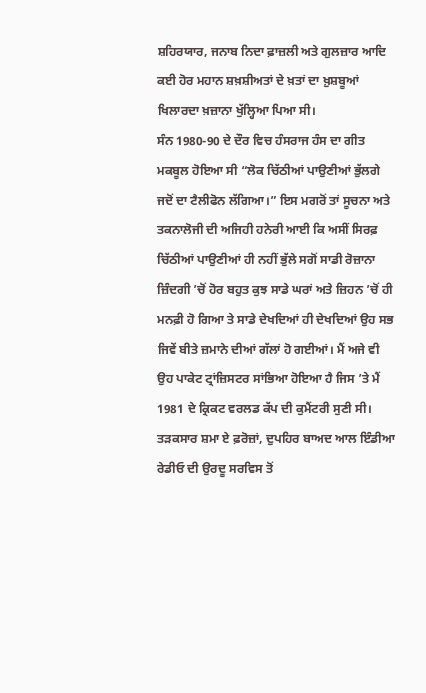ਸ਼ਹਿਰਯਾਰ, ਜਨਾਬ ਨਿਦਾ ਫ਼ਾਜ਼ਲੀ ਅਤੇ ਗੁਲਜ਼ਾਰ ਆਦਿ ਕਈ ਹੋਰ ਮਹਾਨ ਸ਼ਖ਼ਸ਼ੀਅਤਾਂ ਦੇ ਖ਼ਤਾਂ ਦਾ ਖ਼ੁਸ਼ਬੂਆਂ ਖਿਲਾਰਦਾ ਖ਼ਜ਼ਾਨਾ ਖੁੱਲ੍ਹਿਆ ਪਿਆ ਸੀ।
ਸੰਨ 1980-90 ਦੇ ਦੌਰ ਵਿਚ ਹੰਸਰਾਜ ਹੰਸ ਦਾ ਗੀਤ ਮਕਬੂਲ ਹੋਇਆ ਸੀ “ਲੋਕ ਚਿੱਠੀਆਂ ਪਾਉਣੀਆਂ ਭੁੱਲਗੇ ਜਦੋਂ ਦਾ ਟੈਲੀਫੋਨ ਲੱਗਿਆ।” ਇਸ ਮਗਰੋਂ ਤਾਂ ਸੂਚਨਾ ਅਤੇ ਤਕਨਾਲੋਜੀ ਦੀ ਅਜਿਹੀ ਹਨੇਰੀ ਆਈ ਕਿ ਅਸੀਂ ਸਿਰਫ਼ ਚਿੱਠੀਆਂ ਪਾਉਣੀਆਂ ਹੀ ਨਹੀਂ ਭੁੱਲੇ ਸਗੋਂ ਸਾਡੀ ਰੋਜ਼ਾਨਾ ਜ਼ਿੰਦਗੀ ’ਚੋਂ ਹੋਰ ਬਹੁਤ ਕੁਝ ਸਾਡੇ ਘਰਾਂ ਅਤੇ ਜ਼ਿਹਨ ’ਚੋਂ ਹੀ ਮਨਫ਼ੀ ਹੋ ਗਿਆ ਤੇ ਸਾਡੇ ਦੇਖਦਿਆਂ ਹੀ ਦੇਖਦਿਆਂ ਉਹ ਸਭ ਜਿਵੇਂ ਬੀਤੇ ਜ਼ਮਾਨੇ ਦੀਆਂ ਗੱਲਾਂ ਹੋ ਗਈਆਂ। ਮੈਂ ਅਜੇ ਵੀ ਉਹ ਪਾਕੇਟ ਟ੍ਰਾਂਜ਼ਿਸਟਰ ਸਾਂਭਿਆ ਹੋਇਆ ਹੈ ਜਿਸ ’ਤੇ ਮੈਂ 1981 ਦੇ ਕ੍ਰਿਕਟ ਵਰਲਡ ਕੱਪ ਦੀ ਕੁਮੈਂਟਰੀ ਸੁਣੀ ਸੀ। ਤੜਕਸਾਰ ਸ਼ਮਾ ਏ ਫ਼ਰੋਜ਼ਾਂ, ਦੁਪਹਿਰ ਬਾਅਦ ਆਲ ਇੰਡੀਆ ਰੇਡੀਓ ਦੀ ਉਰਦੂ ਸਰਵਿਸ ਤੋਂ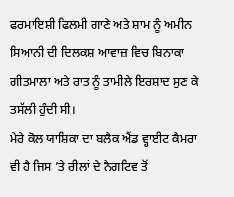ਫਰਮਾਇਸ਼ੀ ਫਿਲਮੀ ਗਾਣੇ ਅਤੇ ਸ਼ਾਮ ਨੂੰ ਅਮੀਨ ਸਿਆਨੀ ਦੀ ਦਿਲਕਸ਼ ਆਵਾਜ਼ ਵਿਚ ਬਿਨਾਕਾ ਗੀਤਮਾਲਾ ਅਤੇ ਰਾਤ ਨੂੰ ਤਾਮੀਲੇ ਇਰਸ਼ਾਦ ਸੁਣ ਕੇ ਤਸੱਲੀ ਹੁੰਦੀ ਸੀ।
ਮੇਰੇ ਕੋਲ ਯਾਸ਼ਿਕਾ ਦਾ ਬਲੈਕ ਐਂਡ ਵ੍ਹਾਈਟ ਕੈਮਰਾ ਵੀ ਹੈ ਜਿਸ ’ਤੇ ਰੀਲਾਂ ਦੇ ਨੈਗਟਿਵ ਤੋਂ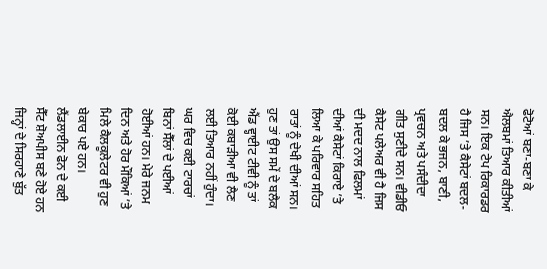ਫੋਟੋਆਂ ਬਣਾ-ਬਣਾ ਕੇ ਐਲਬਮਾਂ ਤਿਆਰ ਕੀਤੀਆਂ ਸਨ। ਇਕ ਟੇਪ ਰਿਕਾਰਡਰ ਹੈ ਜਿਸ ’ਤੇ ਕੈਸੇਟਾਂ ਬਦਲ-ਬਦਲ ਕੇ ਭਜਨ, ਬਾਣੀ, ਪ੍ਰਵਚਨ ਅਤੇ ਪਸੰਦੀਦਾ ਗੀਤ ਸੁਣੀਦੇ ਸਨ। ਵੀਡੀਓ ਕੈਸੇਟ ਪਲੇਅਰ ਵੀ ਹੈ ਜਿਸ ਦੀ ਮਦਦ ਨਾਲ ਫਿਲਮਾਂ ਦੀਆਂ ਕੈਸੇਟਾਂ ਕਿਰਾਏ ’ਤੇ ਲਿਆ ਕੇ ਪਰਿਵਾਰ ਸਹਿਤ ਰਾਤਾਂ ਨੂੰ ਦੇਖੀ ਦੀਆਂ ਸਨ। ਹੁਣ ਤਾਂ ਉਸ ਸਮੇਂ ਦੇ ਬਲੈਕ ਐਂਡ ਵ੍ਹਾਈਟ ਟੀਵੀ ਨੂੰ ਤਾਂ ਕੋਈ ਕਬਾੜੀਆ ਵੀ ਲੈਣ ਲਈ ਤਿਆਰ ਨਹੀਂ ਹੁੰਦਾ। ਘਰ ਵਿਚ ਕਈ ਟਾਰਚਾਂ ਬਿਨਾਂ ਸੈੱਲਾਂ ਦੇ ਪਈਆਂ ਹੋਈਆਂ ਹਨ। ਮੇਰੇ ਜਨਮ ਦਿਨ ਅਤੇ ਹੋਰ ਮੌਕਿਆਂ ’ਤੇ ਮਿਲੇ ਕੈਲਕੂਲੇਟਰ ਵੀ ਹੁਣ ਬੇਕਾਰ ਪਏ ਹਨ। ਲੈਂਡਲਾਈਨ ਫੋਨ ਦੇ ਕਈ ਸੈੱਟ ਸ਼ੋਅਪੀਸ ਬਣੇ ਹੋਏ ਹਨ ਜਿਨ੍ਹਾਂ ਦੇ ਸਿਰਹਾਣੇ ਬੁੱਤ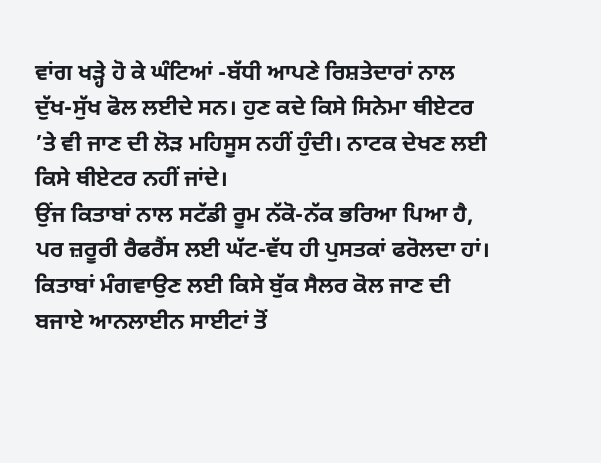ਵਾਂਗ ਖੜ੍ਹੇ ਹੋ ਕੇ ਘੰਟਿਆਂ -ਬੱਧੀ ਆਪਣੇ ਰਿਸ਼ਤੇਦਾਰਾਂ ਨਾਲ ਦੁੱਖ-ਸੁੱਖ ਫੋਲ ਲਈਦੇ ਸਨ। ਹੁਣ ਕਦੇ ਕਿਸੇ ਸਿਨੇਮਾ ਥੀਏਟਰ ’ਤੇ ਵੀ ਜਾਣ ਦੀ ਲੋੜ ਮਹਿਸੂਸ ਨਹੀਂ ਹੁੰਦੀ। ਨਾਟਕ ਦੇਖਣ ਲਈ ਕਿਸੇ ਥੀਏਟਰ ਨਹੀਂ ਜਾਂਦੇ।
ਉਂਜ ਕਿਤਾਬਾਂ ਨਾਲ ਸਟੱਡੀ ਰੂਮ ਨੱਕੋ-ਨੱਕ ਭਰਿਆ ਪਿਆ ਹੈ, ਪਰ ਜ਼ਰੂਰੀ ਰੈਫਰੈਂਸ ਲਈ ਘੱਟ-ਵੱਧ ਹੀ ਪੁਸਤਕਾਂ ਫਰੋਲਦਾ ਹਾਂ। ਕਿਤਾਬਾਂ ਮੰਗਵਾਉਣ ਲਈ ਕਿਸੇ ਬੁੱਕ ਸੈਲਰ ਕੋਲ ਜਾਣ ਦੀ ਬਜਾਏ ਆਨਲਾਈਨ ਸਾਈਟਾਂ ਤੋਂ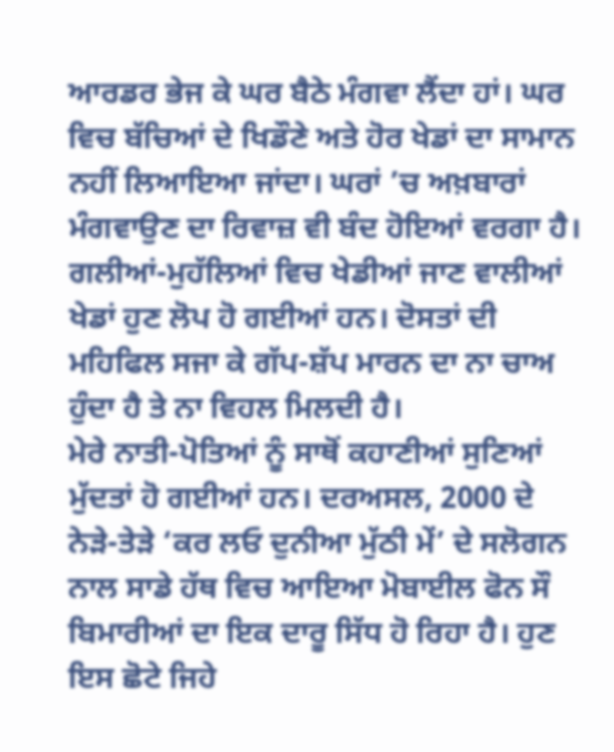ਆਰਡਰ ਭੇਜ ਕੇ ਘਰ ਬੈਠੇ ਮੰਗਵਾ ਲੈਂਦਾ ਹਾਂ। ਘਰ ਵਿਚ ਬੱਚਿਆਂ ਦੇ ਖਿਡੌਣੇ ਅਤੇ ਹੋਰ ਖੇਡਾਂ ਦਾ ਸਾਮਾਨ ਨਹੀਂ ਲਿਆਇਆ ਜਾਂਦਾ। ਘਰਾਂ ’ਚ ਅਖ਼ਬਾਰਾਂ ਮੰਗਵਾਉਣ ਦਾ ਰਿਵਾਜ਼ ਵੀ ਬੰਦ ਹੋਇਆਂ ਵਰਗਾ ਹੈ। ਗਲੀਆਂ-ਮੁਹੱਲਿਆਂ ਵਿਚ ਖੇਡੀਆਂ ਜਾਣ ਵਾਲੀਆਂ ਖੇਡਾਂ ਹੁਣ ਲੋਪ ਹੋ ਗਈਆਂ ਹਨ। ਦੋਸਤਾਂ ਦੀ ਮਹਿਫਿਲ ਸਜਾ ਕੇ ਗੱਪ-ਸ਼ੱਪ ਮਾਰਨ ਦਾ ਨਾ ਚਾਅ ਹੁੰਦਾ ਹੈ ਤੇ ਨਾ ਵਿਹਲ ਮਿਲਦੀ ਹੈ।
ਮੇਰੇ ਨਾਤੀ-ਪੋਤਿਆਂ ਨੂੰ ਸਾਥੋਂ ਕਹਾਣੀਆਂ ਸੁਣਿਆਂ ਮੁੱਦਤਾਂ ਹੋ ਗਈਆਂ ਹਨ। ਦਰਅਸਲ, 2000 ਦੇ ਨੇੜੇ-ਤੇੜੇ ‘ਕਰ ਲਓ ਦੁਨੀਆ ਮੁੱਠੀ ਮੇਂ’ ਦੇ ਸਲੋਗਨ ਨਾਲ ਸਾਡੇ ਹੱਥ ਵਿਚ ਆਇਆ ਮੋਬਾਈਲ ਫੋਨ ਸੌ ਬਿਮਾਰੀਆਂ ਦਾ ਇਕ ਦਾਰੂ ਸਿੱਧ ਹੋ ਰਿਹਾ ਹੈ। ਹੁਣ ਇਸ ਛੋਟੇ ਜਿਹੇ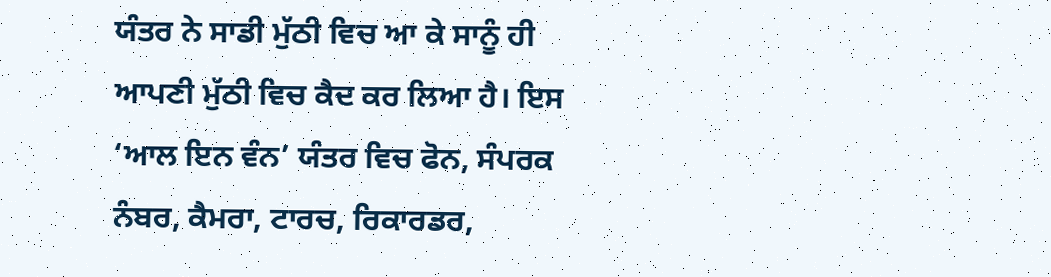ਯੰਤਰ ਨੇ ਸਾਡੀ ਮੁੱਠੀ ਵਿਚ ਆ ਕੇ ਸਾਨੂੰ ਹੀ ਆਪਣੀ ਮੁੱਠੀ ਵਿਚ ਕੈਦ ਕਰ ਲਿਆ ਹੈ। ਇਸ ‘ਆਲ ਇਨ ਵੰਨ’ ਯੰਤਰ ਵਿਚ ਫੋਨ, ਸੰਪਰਕ ਨੰਬਰ, ਕੈਮਰਾ, ਟਾਰਚ, ਰਿਕਾਰਡਰ,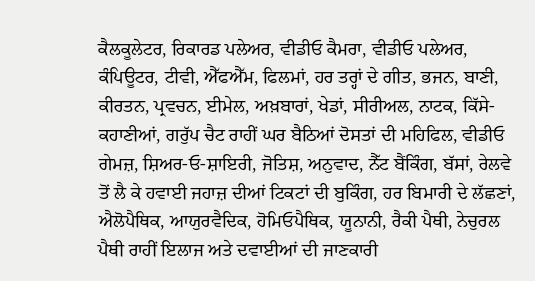ਕੈਲਕੂਲੇਟਰ, ਰਿਕਾਰਡ ਪਲੇਅਰ, ਵੀਡੀਓ ਕੈਮਰਾ, ਵੀਡੀਓ ਪਲੇਅਰ, ਕੰਪਿਊਟਰ, ਟੀਵੀ, ਐੱਫਐੱਮ, ਫਿਲਮਾਂ, ਹਰ ਤਰ੍ਹਾਂ ਦੇ ਗੀਤ, ਭਜਨ, ਬਾਣੀ, ਕੀਰਤਨ, ਪ੍ਰਵਚਨ, ਈਮੇਲ, ਅਖ਼ਬਾਰਾਂ, ਖੇਡਾਂ, ਸੀਰੀਅਲ, ਨਾਟਕ, ਕਿੱਸੇ-ਕਹਾਣੀਆਂ, ਗਰੁੱਪ ਚੈਟ ਰਾਹੀਂ ਘਰ ਬੈਠਿਆਂ ਦੋਸਤਾਂ ਦੀ ਮਹਿਫਿਲ, ਵੀਡੀਓ ਗੇਮਜ਼, ਸ਼ਿਅਰ-ਓ-ਸ਼ਾਇਰੀ, ਜੋਤਿਸ਼, ਅਨੁਵਾਦ, ਨੈੱਟ ਬੈਂਕਿੰਗ, ਬੱਸਾਂ, ਰੇਲਵੇ ਤੋਂ ਲੈ ਕੇ ਹਵਾਈ ਜਹਾਜ਼ ਦੀਆਂ ਟਿਕਟਾਂ ਦੀ ਬੁਕਿੰਗ, ਹਰ ਬਿਮਾਰੀ ਦੇ ਲੱਛਣਾਂ, ਐਲੋਪੈਥਿਕ, ਆਯੁਰਵੈਦਿਕ, ਹੋਮਿਓਪੈਥਿਕ, ਯੂਨਾਨੀ, ਰੈਕੀ ਪੈਥੀ, ਨੇਚੁਰਲ ਪੈਥੀ ਰਾਹੀਂ ਇਲਾਜ ਅਤੇ ਦਵਾਈਆਂ ਦੀ ਜਾਣਕਾਰੀ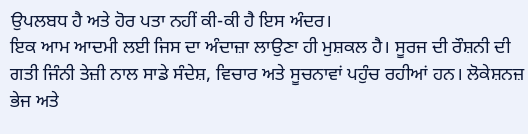ਉਪਲਬਧ ਹੈ ਅਤੇ ਹੋਰ ਪਤਾ ਨਹੀਂ ਕੀ-ਕੀ ਹੈ ਇਸ ਅੰਦਰ।
ਇਕ ਆਮ ਆਦਮੀ ਲਈ ਜਿਸ ਦਾ ਅੰਦਾਜ਼ਾ ਲਾਉਣਾ ਹੀ ਮੁਸ਼ਕਲ ਹੈ। ਸੂਰਜ ਦੀ ਰੌਸ਼ਨੀ ਦੀ ਗਤੀ ਜਿੰਨੀ ਤੇਜ਼ੀ ਨਾਲ ਸਾਡੇ ਸੰਦੇਸ਼, ਵਿਚਾਰ ਅਤੇ ਸੂਚਨਾਵਾਂ ਪਹੁੰਚ ਰਹੀਆਂ ਹਨ। ਲੋਕੇਸ਼ਨਜ਼ ਭੇਜ ਅਤੇ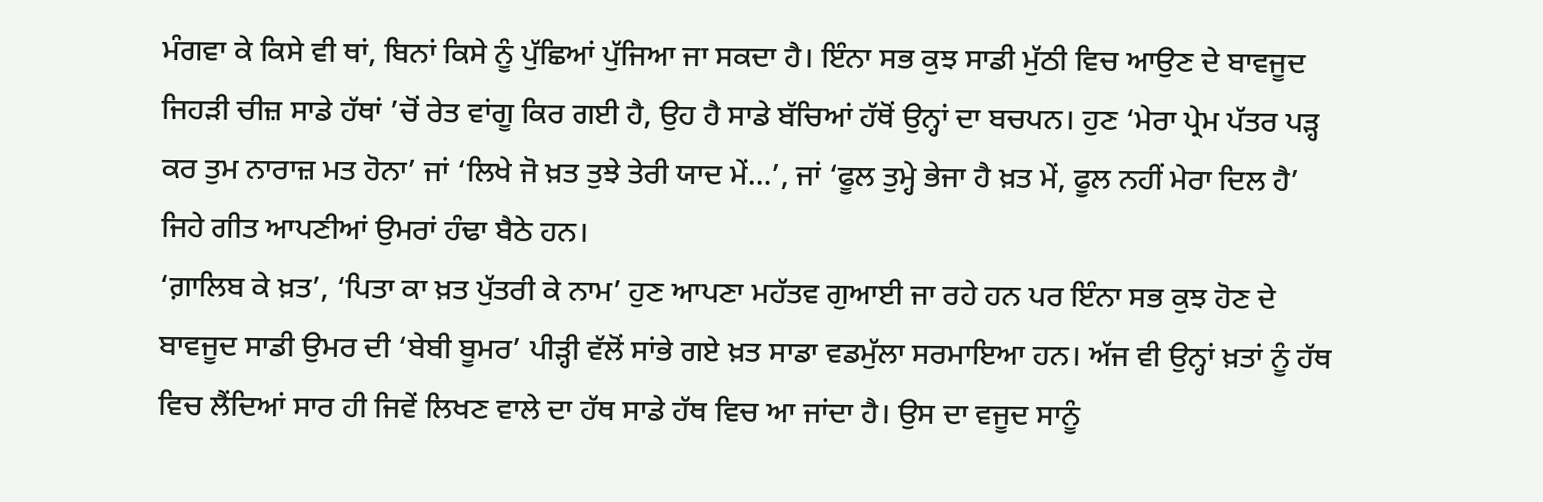ਮੰਗਵਾ ਕੇ ਕਿਸੇ ਵੀ ਥਾਂ, ਬਿਨਾਂ ਕਿਸੇ ਨੂੰ ਪੁੱਛਿਆਂ ਪੁੱਜਿਆ ਜਾ ਸਕਦਾ ਹੈ। ਇੰਨਾ ਸਭ ਕੁਝ ਸਾਡੀ ਮੁੱਠੀ ਵਿਚ ਆਉਣ ਦੇ ਬਾਵਜੂਦ ਜਿਹੜੀ ਚੀਜ਼ ਸਾਡੇ ਹੱਥਾਂ ’ਚੋਂ ਰੇਤ ਵਾਂਗੂ ਕਿਰ ਗਈ ਹੈ, ਉਹ ਹੈ ਸਾਡੇ ਬੱਚਿਆਂ ਹੱਥੋਂ ਉਨ੍ਹਾਂ ਦਾ ਬਚਪਨ। ਹੁਣ ‘ਮੇਰਾ ਪ੍ਰੇਮ ਪੱਤਰ ਪੜ੍ਹ ਕਰ ਤੁਮ ਨਾਰਾਜ਼ ਮਤ ਹੋਨਾ’ ਜਾਂ ‘ਲਿਖੇ ਜੋ ਖ਼ਤ ਤੁਝੇ ਤੇਰੀ ਯਾਦ ਮੇਂ…’, ਜਾਂ ‘ਫੂਲ ਤੁਮ੍ਹੇ ਭੇਜਾ ਹੈ ਖ਼ਤ ਮੇਂ, ਫੂਲ ਨਹੀਂ ਮੇਰਾ ਦਿਲ ਹੈ’ ਜਿਹੇ ਗੀਤ ਆਪਣੀਆਂ ਉਮਰਾਂ ਹੰਢਾ ਬੈਠੇ ਹਨ।
‘ਗ਼ਾਲਿਬ ਕੇ ਖ਼ਤ’, ‘ਪਿਤਾ ਕਾ ਖ਼ਤ ਪੁੱਤਰੀ ਕੇ ਨਾਮ’ ਹੁਣ ਆਪਣਾ ਮਹੱਤਵ ਗੁਆਈ ਜਾ ਰਹੇ ਹਨ ਪਰ ਇੰਨਾ ਸਭ ਕੁਝ ਹੋਣ ਦੇ ਬਾਵਜੂਦ ਸਾਡੀ ਉਮਰ ਦੀ ‘ਬੇਬੀ ਬੂਮਰ’ ਪੀੜ੍ਹੀ ਵੱਲੋਂ ਸਾਂਭੇ ਗਏ ਖ਼ਤ ਸਾਡਾ ਵਡਮੁੱਲਾ ਸਰਮਾਇਆ ਹਨ। ਅੱਜ ਵੀ ਉਨ੍ਹਾਂ ਖ਼ਤਾਂ ਨੂੰ ਹੱਥ ਵਿਚ ਲੈਂਦਿਆਂ ਸਾਰ ਹੀ ਜਿਵੇਂ ਲਿਖਣ ਵਾਲੇ ਦਾ ਹੱਥ ਸਾਡੇ ਹੱਥ ਵਿਚ ਆ ਜਾਂਦਾ ਹੈ। ਉਸ ਦਾ ਵਜੂਦ ਸਾਨੂੰ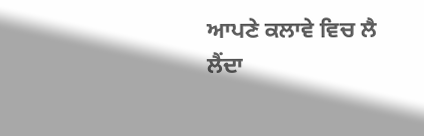ਆਪਣੇ ਕਲਾਵੇ ਵਿਚ ਲੈ ਲੈਂਦਾ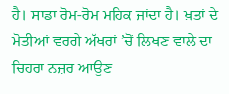ਹੈ। ਸਾਡਾ ਰੋਮ-ਰੋਮ ਮਹਿਕ ਜਾਂਦਾ ਹੈ। ਖ਼ਤਾਂ ਦੇ ਮੋਤੀਆਂ ਵਰਗੇ ਅੱਖਰਾਂ ’ਚੋਂ ਲਿਖਣ ਵਾਲੇ ਦਾ ਚਿਹਰਾ ਨਜ਼ਰ ਆਉਣ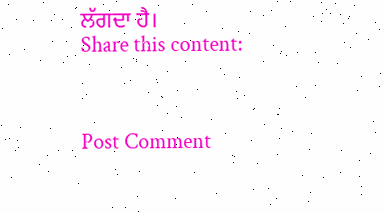ਲੱਗਦਾ ਹੈ।
Share this content:



Post Comment